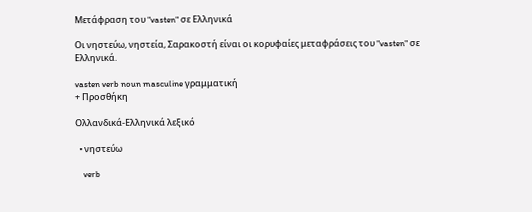Μετάφραση του "vasten" σε Ελληνικά

Οι νηστεύω, νηστεία, Σαρακοστή είναι οι κορυφαίες μεταφράσεις του "vasten" σε Ελληνικά.

vasten verb noun masculine γραμματική
+ Προσθήκη

Ολλανδικά-Ελληνικά λεξικό

  • νηστεύω

    verb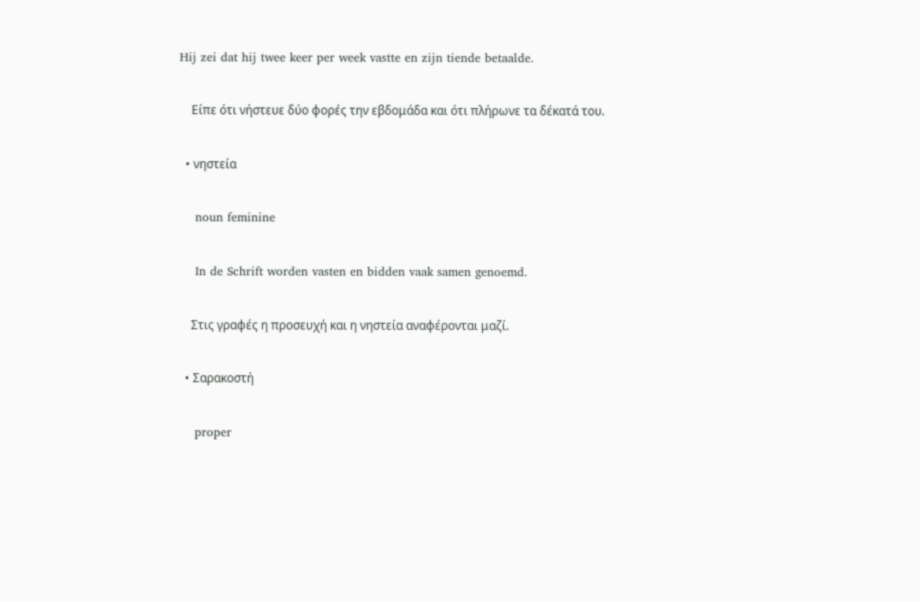Hij zei dat hij twee keer per week vastte en zijn tiende betaalde.

    Είπε ότι νήστευε δύο φορές την εβδομάδα και ότι πλήρωνε τα δέκατά του.

  • νηστεία

    noun feminine

    In de Schrift worden vasten en bidden vaak samen genoemd.

    Στις γραφές η προσευχή και η νηστεία αναφέρονται μαζί.

  • Σαρακοστή

    proper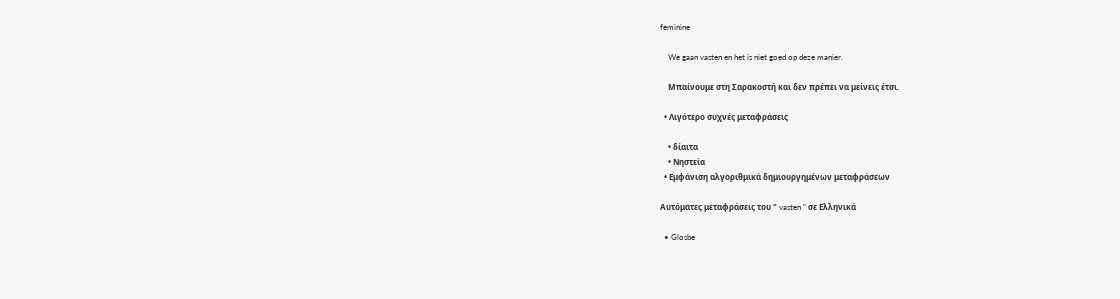feminine

    We gaan vasten en het is niet goed op deze manier.

    Μπαίνουμε στη Σαρακοστή και δεν πρέπει να μείνεις έτσι.

  • Λιγότερο συχνές μεταφράσεις

    • δίαιτα
    • Νηστεία
  • Εμφάνιση αλγοριθμικά δημιουργημένων μεταφράσεων

Αυτόματες μεταφράσεις του " vasten " σε Ελληνικά

  • Glosbe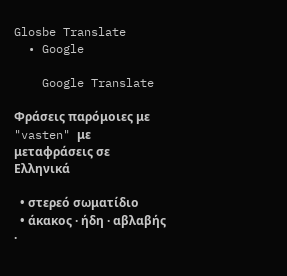Glosbe Translate
  • Google

    Google Translate

Φράσεις παρόμοιες με "vasten" με μεταφράσεις σε Ελληνικά

  • στερεό σωματίδιο
  • άκακος · ήδη · αβλαβής ·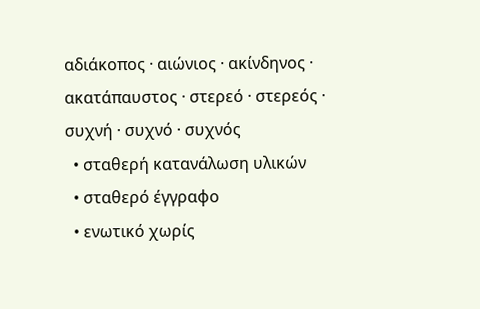αδιάκοπος · αιώνιος · ακίνδηνος · ακατάπαυστος · στερεό · στερεός · συχνή · συχνό · συχνός
  • σταθερή κατανάλωση υλικών
  • σταθερό έγγραφο
  • ενωτικό χωρίς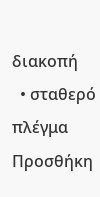διακοπή
  • σταθερό πλέγμα
Προσθήκη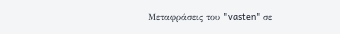Μεταφράσεις του "vasten" σε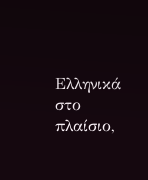Ελληνικά στο πλαίσιο,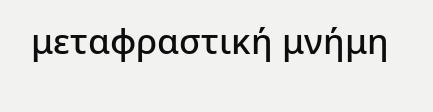μεταφραστική μνήμη